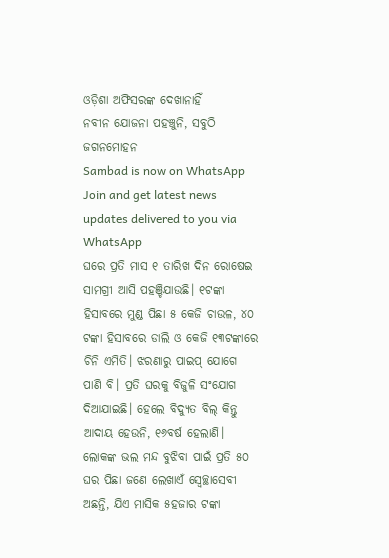ଓଡ଼ିଶା ଅଫିସରଙ୍କ ଦେଖାନାହିଁ
ନବୀନ ଯୋଜନା ପହଞ୍ଚୁନି, ସବୁଠି ଜଗନମୋହନ
Sambad is now on WhatsApp
Join and get latest news updates delivered to you via WhatsApp
ଘରେ ପ୍ରତି ମାସ ୧ ତାରିଖ ଦିନ ରୋଷେଇ ସାମଗ୍ରୀ ଆସି ପହଞ୍ଚିଯାଉଛି। ୧ଟଙ୍କା ହିସାବରେ ମୁଣ୍ଡ ପିଛା ୫ କେଜି ଚାଉଳ, ୪୦ ଟଙ୍କା ହିସାବରେ ଡାଲି ଓ କେଜି ୧୩ଟଙ୍କାରେ ଚିନି ଏମିତି। ଝରଣାରୁ ପାଇପ୍ ଯୋଗେ ପାଣି ବି। ପ୍ରତି ଘରକୁ ବିଜୁଳି ସଂଯୋଗ ଦିଆଯାଇଛି। ହେଲେ ବିଦ୍ୟୁତ ବିଲ୍ କିନ୍ତୁ ଆଦାୟ ହେଉନି, ୧୬ବର୍ଷ ହେଲାଣି। ଲୋକଙ୍କ ଭଲ ମନ୍ଦ ବୁଝିବା ପାଇଁ ପ୍ରତି ୫୦ ଘର ପିଛା ଜଣେ ଲେଖାଏଁ ସ୍ବେଚ୍ଛାସେବୀ ଅଛନ୍ତି, ଯିଏ ମାସିକ ୫ହଜାର ଟଙ୍କା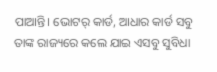ପାଆନ୍ତି। ଭୋଟର୍ କାର୍ଡ, ଆଧାର କାର୍ଡ ସବୁ ତାଙ୍କ ରାଜ୍ୟରେ କଲେ ଯାଇ ଏସବୁ ସୁବିଧା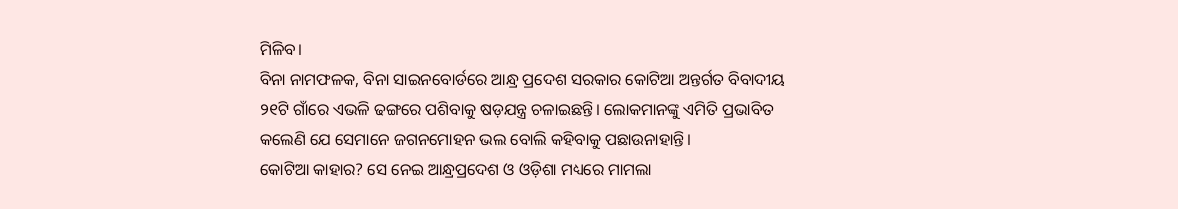ମିଳିବ।
ବିନା ନାମଫଳକ, ବିନା ସାଇନବୋର୍ଡରେ ଆନ୍ଧ୍ର ପ୍ରଦେଶ ସରକାର କୋଟିଆ ଅନ୍ତର୍ଗତ ବିବାଦୀୟ ୨୧ଟି ଗାଁରେ ଏଭଳି ଢଙ୍ଗରେ ପଶିବାକୁ ଷଡ଼ଯନ୍ତ୍ର ଚଳାଇଛନ୍ତି। ଲୋକମାନଙ୍କୁ ଏମିତି ପ୍ରଭାବିତ କଲେଣି ଯେ ସେମାନେ ଜଗନମୋହନ ଭଲ ବୋଲି କହିବାକୁ ପଛାଉନାହାନ୍ତି।
କୋଟିଆ କାହାର? ସେ ନେଇ ଆନ୍ଧ୍ରପ୍ରଦେଶ ଓ ଓଡ଼ିଶା ମଧ୍ୟରେ ମାମଲା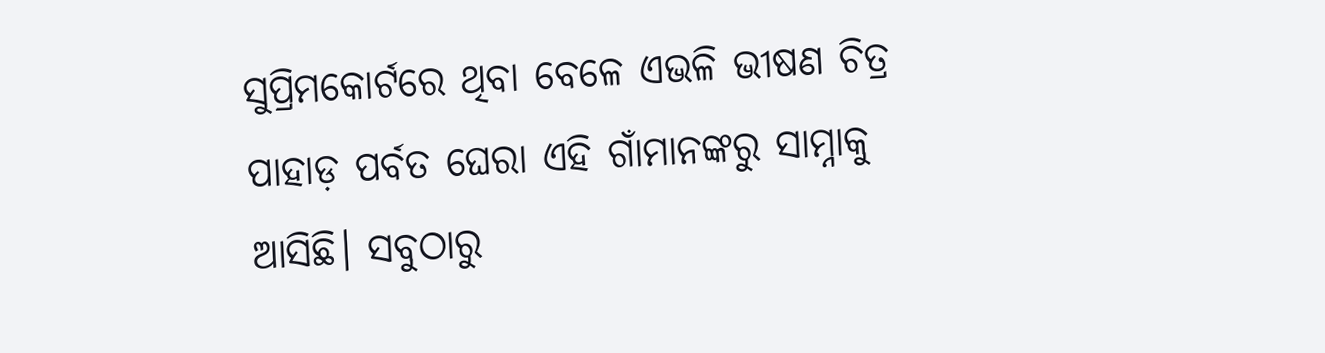ସୁପ୍ରିମକୋର୍ଟରେ ଥିବା ବେଳେ ଏଭଳି ଭୀଷଣ ଚିତ୍ର ପାହାଡ଼ ପର୍ବତ ଘେରା ଏହି ଗାଁମାନଙ୍କରୁ ସାମ୍ନାକୁ ଆସିଛି। ସବୁଠାରୁ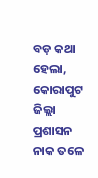ବଡ଼ କଥା ହେଲା, କୋରାପୁଟ ଜିଲ୍ଲା ପ୍ରଶାସନ ନାକ ତଳେ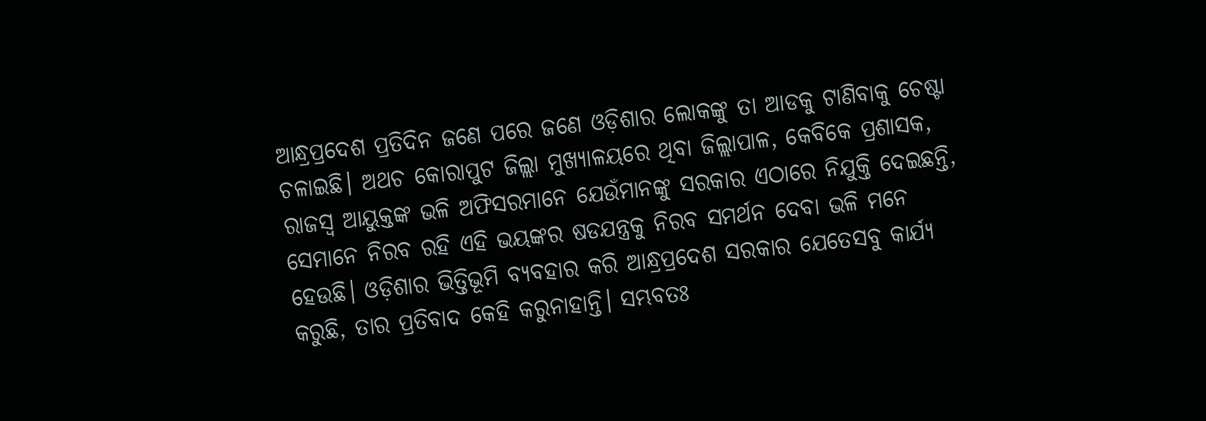ଆନ୍ଧ୍ରପ୍ରଦେଶ ପ୍ରତିଦିନ ଜଣେ ପରେ ଜଣେ ଓଡ଼ିଶାର ଲୋକଙ୍କୁ ତା ଆଡକୁ ଟାଣିବାକୁ ଚେଷ୍ଟା ଚଳାଇଛି। ଅଥଚ କୋରାପୁଟ ଜିଲ୍ଲା ମୁଖ୍ୟାଳୟରେ ଥିବା ଜିଲ୍ଲାପାଳ, କେବିକେ ପ୍ରଶାସକ, ରାଜସ୍ବ ଆୟୁକ୍ତଙ୍କ ଭଳି ଅଫିସରମାନେ ଯେଉଁମାନଙ୍କୁ ସରକାର ଏଠାରେ ନିଯୁକ୍ତି ଦେଇଛନ୍ତି, ସେମାନେ ନିରବ ରହି ଏହି ଭୟଙ୍କର ଷଡଯନ୍ତ୍ରକୁ ନିରବ ସମର୍ଥନ ଦେବା ଭଳି ମନେ ହେଉଛି। ଓଡ଼ିଶାର ଭିତ୍ତିଭୂମି ବ୍ୟବହାର କରି ଆନ୍ଧ୍ରପ୍ରଦେଶ ସରକାର ଯେତେସବୁ କାର୍ଯ୍ୟ କରୁଛି, ତାର ପ୍ରତିବାଦ କେହି କରୁନାହାନ୍ତି। ସମ୍ଭବତଃ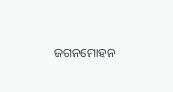ଜଗନମୋହନ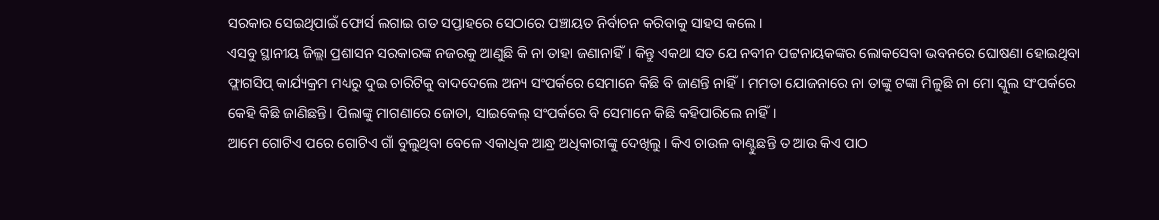ସରକାର ସେଇଥିପାଇଁ ଫୋର୍ସ ଲଗାଇ ଗତ ସପ୍ତାହରେ ସେଠାରେ ପଞ୍ଚାୟତ ନିର୍ବାଚନ କରିବାକୁ ସାହସ କଲେ।
ଏସବୁ ସ୍ଥାନୀୟ ଜିଲ୍ଲା ପ୍ରଶାସନ ସରକାରଙ୍କ ନଜରକୁ ଆଣୁଛି କି ନା ତାହା ଜଣାନାହିଁ। କିନ୍ତୁ ଏକଥା ସତ ଯେ ନବୀନ ପଟ୍ଟନାୟକଙ୍କର ଲୋକସେବା ଭବନରେ ଘୋଷଣା ହୋଇଥିବା ଫ୍ଲାଗସିପ୍ କାର୍ଯ୍ୟକ୍ରମ ମଧ୍ୟରୁ ଦୁଇ ଚାରିଟିକୁ ବାଦଦେଲେ ଅନ୍ୟ ସଂପର୍କରେ ସେମାନେ କିଛି ବି ଜାଣନ୍ତି ନାହିଁ। ମମତା ଯୋଜନାରେ ନା ତାଙ୍କୁ ଟଙ୍କା ମିଳୁଛି ନା ମୋ ସ୍କୁଲ ସଂପର୍କରେ କେହି କିଛି ଜାଣିଛନ୍ତି। ପିଲାଙ୍କୁ ମାଗଣାରେ ଜୋତା, ସାଇକେଲ୍ ସଂପର୍କରେ ବି ସେମାନେ କିଛି କହିପାରିଲେ ନାହିଁ।
ଆମେ ଗୋଟିଏ ପରେ ଗୋଟିଏ ଗାଁ ବୁଲୁଥିବା ବେଳେ ଏକାଧିକ ଆନ୍ଧ୍ର ଅଧିକାରୀଙ୍କୁ ଦେଖିଲୁ। କିଏ ଚାଉଳ ବାଣ୍ଟୁଛନ୍ତି ତ ଆଉ କିଏ ପାଠ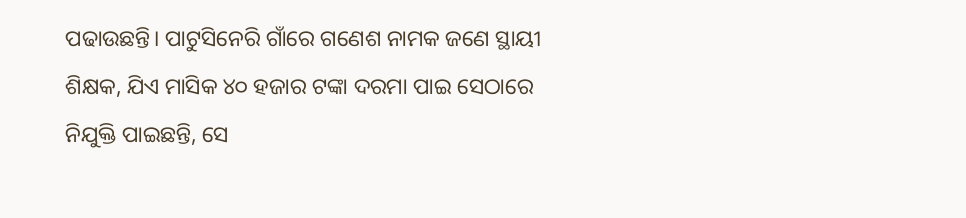ପଢାଉଛନ୍ତି। ପାଟୁସିନେରି ଗାଁରେ ଗଣେଶ ନାମକ ଜଣେ ସ୍ଥାୟୀ ଶିକ୍ଷକ, ଯିଏ ମାସିକ ୪୦ ହଜାର ଟଙ୍କା ଦରମା ପାଇ ସେଠାରେ ନିଯୁକ୍ତି ପାଇଛନ୍ତି, ସେ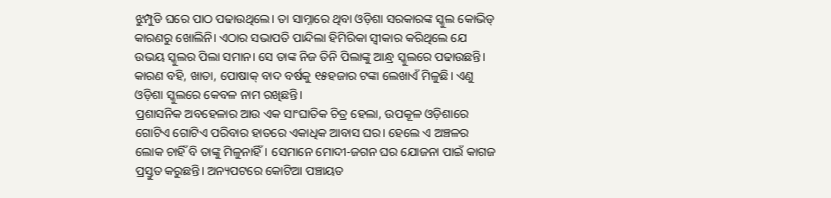ଝୁମ୍ପୁଡି ଘରେ ପାଠ ପଢାଉଥିଲେ। ତା ସାମ୍ନାରେ ଥିବା ଓଡ଼ିଶା ସରକାରଙ୍କ ସ୍କୁଲ କୋଭିଡ୍ କାରଣରୁ ଖୋଲିନି। ଏଠାର ସଭାପତି ପାନ୍ଦିଲା ହିମିରିକା ସ୍ବୀକାର କରିଥିଲେ ଯେ ଉଭୟ ସ୍କୁଲର ପିଲା ସମାନ। ସେ ତାଙ୍କ ନିଜ ତିନି ପିଲାଙ୍କୁ ଆନ୍ଧ୍ର ସ୍କୁଲରେ ପଢାଉଛନ୍ତି। କାରଣ ବହି, ଖାତା, ପୋଷାକ୍ ବାଦ ବର୍ଷକୁ ୧୫ହଜାର ଟଙ୍କା ଲେଖାଏଁ ମିଳୁଛି। ଏଣୁ ଓଡ଼ିଶା ସ୍କୁଲରେ କେବଳ ନାମ ରଖିଛନ୍ତି।
ପ୍ରଶାସନିକ ଅବହେଳାର ଆଉ ଏକ ସାଂଘାତିକ ଚିତ୍ର ହେଲା, ଉପକୂଳ ଓଡ଼ିଶାରେ ଗୋଟିଏ ଗୋଟିଏ ପରିବାର ହାତରେ ଏକାଧିକ ଆବାସ ଘର। ହେଲେ ଏ ଅଞ୍ଚଳର ଲୋକ ଚାହିଁ ବି ତାଙ୍କୁ ମିଳୁନାହିଁ। ସେମାନେ ମୋଦୀ-ଜଗନ ଘର ଯୋଜନା ପାଇଁ କାଗଜ ପ୍ରସ୍ତୁତ କରୁଛନ୍ତି। ଅନ୍ୟପଟରେ କୋଟିଆ ପଞ୍ଚାୟତ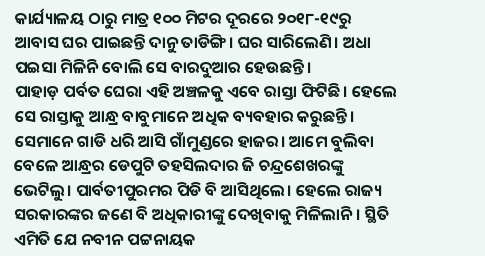କାର୍ଯ୍ୟାଳୟ ଠାରୁ ମାତ୍ର ୧୦୦ ମିଟର ଦୂରରେ ୨୦୧୮-୧୯ରୁ ଆବାସ ଘର ପାଇଛନ୍ତି ଦାନୁ ତାଡିଙ୍ଗି। ଘର ସାରିଲେଣି। ଅଧା ପଇସା ମିଳିନି ବୋଲି ସେ ବାରଦୁଆର ହେଉଛନ୍ତି।
ପାହାଡ଼ ପର୍ବତ ଘେରା ଏହି ଅଞ୍ଚଳକୁ ଏବେ ରାସ୍ତା ଫିଟିଛି। ହେଲେ ସେ ରାସ୍ତାକୁ ଆନ୍ଧ୍ର ବାବୁମାନେ ଅଧିକ ବ୍ୟବହାର କରୁଛନ୍ତି। ସେମାନେ ଗାଡି ଧରି ଆସି ଗାଁମୁଣ୍ଡରେ ହାଜର। ଆମେ ବୁଲିବା ବେଳେ ଆନ୍ଧ୍ରର ଡେପୁଟି ତହସିଲଦାର ଜି ଚନ୍ଦ୍ରଶେଖରଙ୍କୁ ଭେଟିଲୁ। ପାର୍ବତୀପୁରମର ପିଡି ବି ଆସିଥିଲେ। ହେଲେ ରାଜ୍ୟ ସରକାରଙ୍କର ଜଣେ ବି ଅଧିକାରୀଙ୍କୁ ଦେଖିବାକୁ ମିଳିଲାନି। ସ୍ଥିତି ଏମିତି ଯେ ନବୀନ ପଟ୍ଟନାୟକ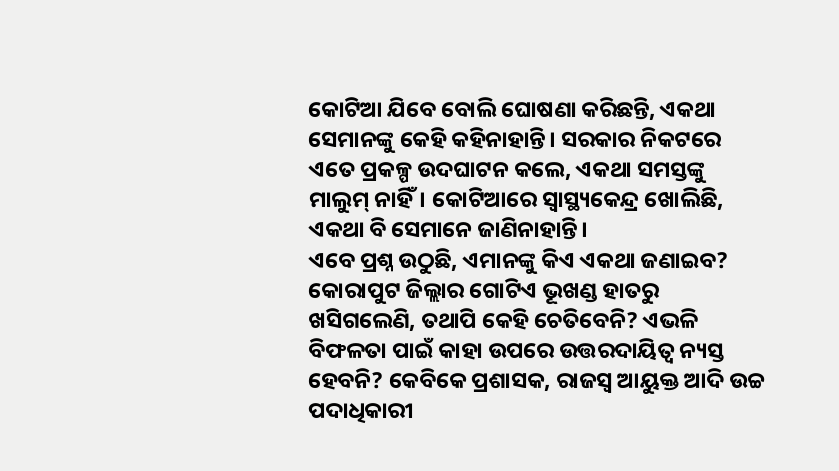କୋଟିଆ ଯିବେ ବୋଲି ଘୋଷଣା କରିଛନ୍ତି, ଏକଥା ସେମାନଙ୍କୁ କେହି କହିନାହାନ୍ତି। ସରକାର ନିକଟରେ ଏତେ ପ୍ରକଳ୍ପ ଉଦଘାଟନ କଲେ, ଏକଥା ସମସ୍ତଙ୍କୁ ମାଲୁମ୍ ନାହିଁ। କୋଟିଆରେ ସ୍ବାସ୍ଥ୍ୟକେନ୍ଦ୍ର ଖୋଲିଛି, ଏକଥା ବି ସେମାନେ ଜାଣିନାହାନ୍ତି।
ଏବେ ପ୍ରଶ୍ନ ଉଠୁଛି, ଏମାନଙ୍କୁ କିଏ ଏକଥା ଜଣାଇବ? କୋରାପୁଟ ଜିଲ୍ଲାର ଗୋଟିଏ ଭୂଖଣ୍ଡ ହାତରୁ ଖସିଗଲେଣି, ତଥାପି କେହି ଚେତିବେନି? ଏଭଳି ବିଫଳତା ପାଇଁ କାହା ଉପରେ ଉତ୍ତରଦାୟିତ୍ବ ନ୍ୟସ୍ତ ହେବନି? କେବିକେ ପ୍ରଶାସକ, ରାଜସ୍ବ ଆୟୁକ୍ତ ଆଦି ଉଚ୍ଚ ପଦାଧିକାରୀ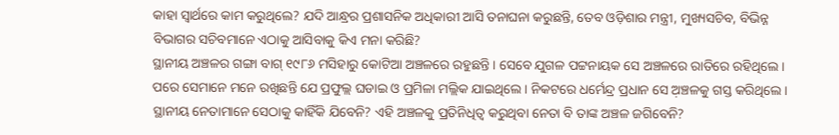କାହା ସ୍ବାର୍ଥରେ କାମ କରୁଥିଲେ? ଯଦି ଆନ୍ଧ୍ରର ପ୍ରଶାସନିକ ଅଧିକାରୀ ଆସି ତନାଘନା କରୁଛନ୍ତି, ତେବ ଓଡ଼ିଶାର ମନ୍ତ୍ରୀ, ମୁଖ୍ୟସଚିବ, ବିଭିନ୍ନ ବିଭାଗର ସଚିବମାନେ ଏଠାକୁ ଆସିବାକୁ କିଏ ମନା କରିଛି?
ସ୍ଥାନୀୟ ଅଞ୍ଚଳର ଗଙ୍ଗା ବାଗ୍ ୧୯୮୬ ମସିହାରୁ କୋଟିଆ ଅଞ୍ଚଳରେ ରହୁଛନ୍ତି। ସେବେ ଯୁଗଳ ପଟ୍ଟନାୟକ ସେ ଅଞ୍ଚଳରେ ରାତିରେ ରହିଥିଲେ। ପରେ ସେମାନେ ମନେ ରଖିଛନ୍ତି ଯେ ପ୍ରଫୁଲ୍ଲ ଘଡାଇ ଓ ପ୍ରମିଳା ମଲ୍ଲିକ ଯାଇଥିଲେ। ନିକଟରେ ଧର୍ମେନ୍ଦ୍ର ପ୍ରଧାନ ସେ ଅ଼ଞ୍ଚଳକୁ ଗସ୍ତ କରିଥିଲେ। ସ୍ଥାନୀୟ ନେତାମାନେ ସେଠାକୁ କାହିଁକି ଯିବେନି? ଏହି ଅଞ୍ଚଳକୁ ପ୍ରତିନିଧିତ୍ବ କରୁଥିବା ନେତା ବି ତାଙ୍କ ଅଞ୍ଚଳ ଜଗିବେନି?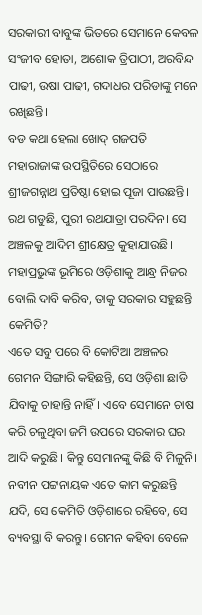ସରକାରୀ ବାବୁଙ୍କ ଭିତରେ ସେମାନେ କେବଳ ସଂଜୀବ ହୋତା, ଅଶୋକ ତ୍ରିପାଠୀ, ଅରବିନ୍ଦ ପାଢୀ, ଉଷା ପାଢୀ, ଗଦାଧର ପରିଡାଙ୍କୁ ମନେ ରଖିଛନ୍ତି।
ବଡ କଥା ହେଲା ଖୋଦ୍ ଗଜପତି ମହାରାଜାଙ୍କ ଉପସ୍ଥିତିରେ ସେଠାରେ ଶ୍ରୀଜଗନ୍ନାଥ ପ୍ରତିଷ୍ଠା ହୋଇ ପୂଜା ପାଉଛନ୍ତି। ରଥ ଗଡୁଛି, ପୁରୀ ରଥଯାତ୍ରା ପରଦିନ। ସେ ଅଞ୍ଚଳକୁ ଆଦିମ ଶ୍ରୀକ୍ଷେତ୍ର କୁହାଯାଉଛି। ମହାପ୍ରଭୁଙ୍କ ଭୂମିରେ ଓଡ଼ିଶାକୁ ଆନ୍ଧ୍ର ନିଜର ବୋଲି ଦାବି କରିବ, ତାକୁ ସରକାର ସହୁଛନ୍ତି କେମିତି?
ଏତେ ସବୁ ପରେ ବି କୋଟିଆ ଅଞ୍ଚଳର ଗେମନ ସିଙ୍ଗାରି କହିଛନ୍ତି, ସେ ଓଡ଼ିଶା ଛାଡି ଯିବାକୁ ଚାହାନ୍ତି ନାହିଁ। ଏବେ ସେମାନେ ଚାଷ କରି ଚଳୁଥିବା ଜମି ଉପରେ ସରକାର ଘର ଆଦି କରୁଛି। କିନ୍ତୁ ସେମାନଙ୍କୁ କିଛି ବି ମିଳୁନି। ନବୀନ ପଟ୍ଟନାୟକ ଏତେ କାମ କରୁଛନ୍ତି ଯଦି, ସେ କେମିତି ଓଡ଼ିଶାରେ ରହିବେ, ସେ ବ୍ୟବସ୍ଥା ବି କରନ୍ତୁ। ଗେମନ କହିବା ବେଳେ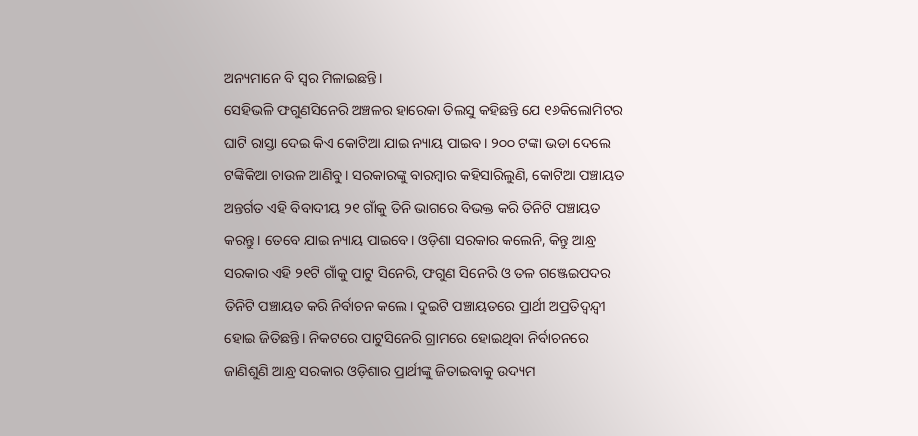ଅନ୍ୟମାନେ ବି ସ୍ବର ମିଳାଇଛନ୍ତି।
ସେହିଭଳି ଫଗୁଣସିନେରି ଅଞ୍ଚଳର ହାରେକା ତିଲସୁ କହିଛନ୍ତି ଯେ ୧୬କିଲୋମିଟର ଘାଟି ରାସ୍ତା ଦେଇ କିଏ କୋଟିଆ ଯାଇ ନ୍ୟାୟ ପାଇବ। ୨୦୦ ଟଙ୍କା ଭଡା ଦେଲେ ଟଙ୍କିକିଆ ଚାଉଳ ଆଣିବୁ। ସରକାରଙ୍କୁ ବାରମ୍ବାର କହିସାରିଲୁଣି, କୋଟିଆ ପଞ୍ଚାୟତ ଅନ୍ତର୍ଗତ ଏହି ବିବାଦୀୟ ୨୧ ଗାଁକୁ ତିନି ଭାଗରେ ବିଭକ୍ତ କରି ତିନିଟି ପଞ୍ଚାୟତ କରନ୍ତୁ। ତେବେ ଯାଇ ନ୍ୟାୟ ପାଇବେ। ଓଡ଼ିଶା ସରକାର କଲେନି, କିନ୍ତୁ ଆନ୍ଧ୍ର ସରକାର ଏହି ୨୧ଟି ଗାଁକୁ ପାଟୁ ସିନେରି, ଫଗୁଣ ସିନେରି ଓ ତଳ ଗଞ୍ଜେଇପଦର ତିନିଟି ପଞ୍ଚାୟତ କରି ନିର୍ବାଚନ କଲେ। ଦୁଇଟି ପଞ୍ଚାୟତରେ ପ୍ରାର୍ଥୀ ଅପ୍ରତିଦ୍ବନ୍ଦ୍ବୀ ହୋଇ ଜିତିଛନ୍ତି। ନିକଟରେ ପାଟୁସିନେରି ଗ୍ରାମରେ ହୋଇଥିବା ନିର୍ବାଚନରେ ଜାଣିଶୁଣି ଆନ୍ଧ୍ର ସରକାର ଓଡ଼ିଶାର ପ୍ରାର୍ଥୀଙ୍କୁ ଜିତାଇବାକୁ ଉଦ୍ୟମ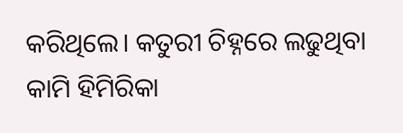କରିଥିଲେ। କତୁରୀ ଚିହ୍ନରେ ଲଢୁଥିବା କାମି ହିମିରିକା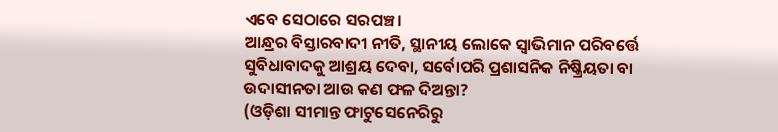ଏବେ ସେଠାରେ ସରପଞ୍ଚ।
ଆନ୍ଧ୍ରର ବିସ୍ତାରବାଦୀ ନୀତି, ସ୍ଥାନୀୟ ଲୋକେ ସ୍ବାଭିମାନ ପରିବର୍ତ୍ତେ ସୁବିଧାବାଦକୁ ଆଶ୍ରୟ ଦେବା, ସର୍ବୋପରି ପ୍ରଶାସନିକ ନିଷ୍କ୍ରିୟତା ବା ଉଦାସୀନତା ଆଉ କଣ ଫଳ ଦିଅନ୍ତା?
(ଓଡ଼ିଶା ସୀମାନ୍ତ ଫାଟୁସେନେରିରୁ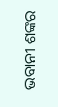ଭବାନୀ ଶଙ୍କର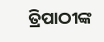ତ୍ରିପାଠୀଙ୍କ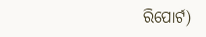ରିପୋର୍ଟ)